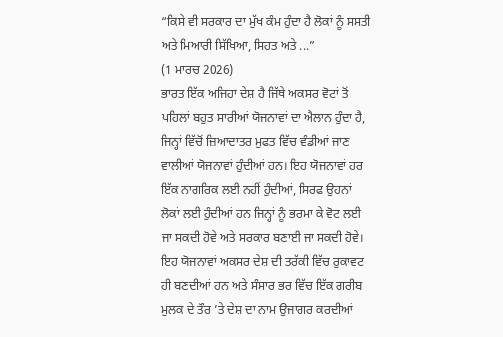“ਕਿਸੇ ਵੀ ਸਰਕਾਰ ਦਾ ਮੁੱਖ ਕੰਮ ਹੁੰਦਾ ਹੈ ਲੋਕਾਂ ਨੂੰ ਸਸਤੀ ਅਤੇ ਮਿਆਰੀ ਸਿੱਖਿਆ, ਸਿਹਤ ਅਤੇ ...”
(1 ਮਾਰਚ 2026)
ਭਾਰਤ ਇੱਕ ਅਜਿਹਾ ਦੇਸ਼ ਹੈ ਜਿੱਥੇ ਅਕਸਰ ਵੋਟਾਂ ਤੋਂ ਪਹਿਲਾਂ ਬਹੁਤ ਸਾਰੀਆਂ ਯੋਜਨਾਵਾਂ ਦਾ ਐਲਾਨ ਹੁੰਦਾ ਹੈ, ਜਿਨ੍ਹਾਂ ਵਿੱਚੋਂ ਜ਼ਿਆਦਾਤਰ ਮੁਫਤ ਵਿੱਚ ਵੰਡੀਆਂ ਜਾਣ ਵਾਲੀਆਂ ਯੋਜਨਾਵਾਂ ਹੁੰਦੀਆਂ ਹਨ। ਇਹ ਯੋਜਨਾਵਾਂ ਹਰ ਇੱਕ ਨਾਗਰਿਕ ਲਈ ਨਹੀਂ ਹੁੰਦੀਆਂ, ਸਿਰਫ ਉਹਨਾਂ ਲੋਕਾਂ ਲਈ ਹੁੰਦੀਆਂ ਹਨ ਜਿਨ੍ਹਾਂ ਨੂੰ ਭਰਮਾ ਕੇ ਵੋਟ ਲਈ ਜਾ ਸਕਦੀ ਹੋਵੇ ਅਤੇ ਸਰਕਾਰ ਬਣਾਈ ਜਾ ਸਕਦੀ ਹੋਵੇ। ਇਹ ਯੋਜਨਾਵਾਂ ਅਕਸਰ ਦੇਸ਼ ਦੀ ਤਰੱਕੀ ਵਿੱਚ ਰੁਕਾਵਟ ਹੀ ਬਣਦੀਆਂ ਹਨ ਅਤੇ ਸੰਸਾਰ ਭਰ ਵਿੱਚ ਇੱਕ ਗਰੀਬ ਮੁਲਕ ਦੇ ਤੌਰ ’ਤੇ ਦੇਸ਼ ਦਾ ਨਾਮ ਉਜਾਗਰ ਕਰਦੀਆਂ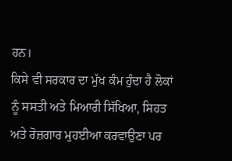ਹਨ।
ਕਿਸੇ ਵੀ ਸਰਕਾਰ ਦਾ ਮੁੱਖ ਕੰਮ ਹੁੰਦਾ ਹੈ ਲੋਕਾਂ ਨੂੰ ਸਸਤੀ ਅਤੇ ਮਿਆਰੀ ਸਿੱਖਿਆ, ਸਿਹਤ ਅਤੇ ਰੋਜ਼ਗਾਰ ਮੁਹਈਆ ਕਰਵਾਉਣਾ ਪਰ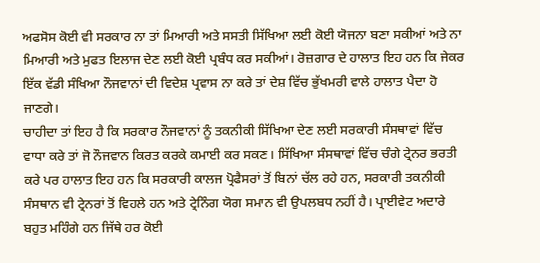ਅਫਸੋਸ ਕੋਈ ਵੀ ਸਰਕਾਰ ਨਾ ਤਾਂ ਮਿਆਰੀ ਅਤੇ ਸਸਤੀ ਸਿੱਖਿਆ ਲਈ ਕੋਈ ਯੋਜਨਾ ਬਣਾ ਸਕੀਆਂ ਅਤੇ ਨਾ ਮਿਆਰੀ ਅਤੇ ਮੁਫਤ ਇਲਾਜ ਦੇਣ ਲਈ ਕੋਈ ਪ੍ਰਬੰਧ ਕਰ ਸਕੀਆਂ। ਰੋਜ਼ਗਾਰ ਦੇ ਹਾਲਾਤ ਇਹ ਹਨ ਕਿ ਜੇਕਰ ਇੱਕ ਵੱਡੀ ਸੰਖਿਆ ਨੌਜਵਾਨਾਂ ਦੀ ਵਿਦੇਸ਼ ਪ੍ਰਵਾਸ ਨਾ ਕਰੇ ਤਾਂ ਦੇਸ਼ ਵਿੱਚ ਭੁੱਖਮਰੀ ਵਾਲੇ ਹਾਲਾਤ ਪੈਦਾ ਹੋ ਜਾਣਗੇ।
ਚਾਹੀਦਾ ਤਾਂ ਇਹ ਹੈ ਕਿ ਸਰਕਾਰ ਨੌਜਵਾਨਾਂ ਨੂੰ ਤਕਨੀਕੀ ਸਿੱਖਿਆ ਦੇਣ ਲਈ ਸਰਕਾਰੀ ਸੰਸਥਾਵਾਂ ਵਿੱਚ ਵਾਧਾ ਕਰੇ ਤਾਂ ਜੋ ਨੌਜਵਾਨ ਕਿਰਤ ਕਰਕੇ ਕਮਾਈ ਕਰ ਸਕਣ। ਸਿੱਖਿਆ ਸੰਸਥਾਵਾਂ ਵਿੱਚ ਚੰਗੇ ਟ੍ਰੇਨਰ ਭਰਤੀ ਕਰੇ ਪਰ ਹਾਲਾਤ ਇਹ ਹਨ ਕਿ ਸਰਕਾਰੀ ਕਾਲਜ ਪ੍ਰੋਫੈਸਰਾਂ ਤੋਂ ਬਿਨਾਂ ਚੱਲ ਰਹੇ ਹਨ, ਸਰਕਾਰੀ ਤਕਨੀਕੀ ਸੰਸਥਾਨ ਵੀ ਟ੍ਰੇਨਰਾਂ ਤੋਂ ਵਿਹਲੇ ਹਨ ਅਤੇ ਟ੍ਰੇਨਿੰਗ ਯੋਗ ਸਮਾਨ ਵੀ ਉਪਲਬਧ ਨਹੀਂ ਹੈ। ਪ੍ਰਾਈਵੇਟ ਅਦਾਰੇ ਬਹੁਤ ਮਹਿੰਗੇ ਹਨ ਜਿੱਥੇ ਹਰ ਕੋਈ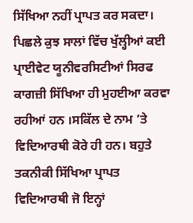ਸਿੱਖਿਆ ਨਹੀਂ ਪ੍ਰਾਪਤ ਕਰ ਸਕਦਾ। ਪਿਛਲੇ ਕੁਝ ਸਾਲਾਂ ਵਿੱਚ ਖੁੱਲ੍ਹੀਆਂ ਕਈ ਪ੍ਰਾਈਵੇਟ ਯੂਨੀਵਰਸਿਟੀਆਂ ਸਿਰਫ ਕਾਗਜ਼ੀ ਸਿੱਖਿਆ ਹੀ ਮੁਹਈਆ ਕਰਵਾ ਰਹੀਆਂ ਹਨ ।ਸਕਿੱਲ ਦੇ ਨਾਮ ’ਤੇ ਵਿਦਿਆਰਥੀ ਕੋਰੇ ਹੀ ਹਨ। ਬਹੁਤੇ ਤਕਨੀਕੀ ਸਿੱਖਿਆ ਪ੍ਰਾਪਤ ਵਿਦਿਆਰਥੀ ਜੋ ਇਨ੍ਹਾਂ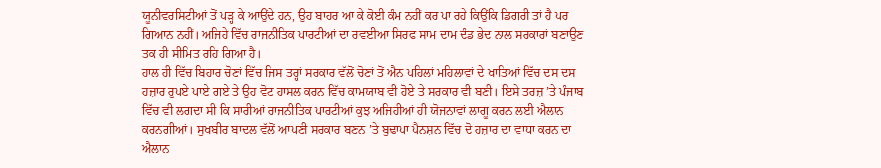ਯੂਨੀਵਰਸਿਟੀਆਂ ਤੋਂ ਪੜ੍ਹ ਕੇ ਆਉਂਦੇ ਹਨ, ਉਹ ਬਾਹਰ ਆ ਕੇ ਕੋਈ ਕੰਮ ਨਹੀਂ ਕਰ ਪਾ ਰਹੇ ਕਿਉਂਕਿ ਡਿਗਰੀ ਤਾਂ ਹੈ ਪਰ ਗਿਆਨ ਨਹੀਂ। ਅਜਿਹੇ ਵਿੱਚ ਰਾਜਨੀਤਿਕ ਪਾਰਟੀਆਂ ਦਾ ਰਵਈਆ ਸਿਰਫ ਸਾਮ ਦਾਮ ਦੰਡ ਭੇਦ ਨਾਲ ਸਰਕਾਰਾਂ ਬਣਾਉਣ ਤਕ ਹੀ ਸੀਮਿਤ ਰਹਿ ਗਿਆ ਹੈ।
ਹਾਲ ਹੀ ਵਿੱਚ ਬਿਹਾਰ ਚੋਣਾਂ ਵਿੱਚ ਜਿਸ ਤਰ੍ਹਾਂ ਸਰਕਾਰ ਵੱਲੋਂ ਚੋਣਾਂ ਤੋਂ ਐਨ ਪਹਿਲਾਂ ਮਹਿਲਾਵਾਂ ਦੇ ਖਾਤਿਆਂ ਵਿੱਚ ਦਸ ਦਸ ਹਜ਼ਾਰ ਰੁਪਏ ਪਾਏ ਗਏ ਤੇ ਉਹ ਵੋਟ ਹਾਸਲ ਕਰਨ ਵਿੱਚ ਕਾਮਯਾਬ ਵੀ ਹੋਏ ਤੇ ਸਰਕਾਰ ਵੀ ਬਣੀ। ਇਸੇ ਤਰਜ਼ ’ਤੇ ਪੰਜਾਬ ਵਿੱਚ ਵੀ ਲਗਦਾ ਸੀ ਕਿ ਸਾਰੀਆਂ ਰਾਜਨੀਤਿਕ ਪਾਰਟੀਆਂ ਕੁਝ ਅਜਿਹੀਆਂ ਹੀ ਯੋਜਨਾਵਾਂ ਲਾਗੂ ਕਰਨ ਲਈ ਐਲਾਨ ਕਰਨਗੀਆਂ। ਸੁਖਬੀਰ ਬਾਦਲ ਵੱਲੋਂ ਆਪਣੀ ਸਰਕਾਰ ਬਣਨ ’ਤੇ ਬੁਢਾਪਾ ਪੈਨਸ਼ਨ ਵਿੱਚ ਦੋ ਹਜ਼ਾਰ ਦਾ ਵਾਧਾ ਕਰਨ ਦਾ ਐਲਾਨ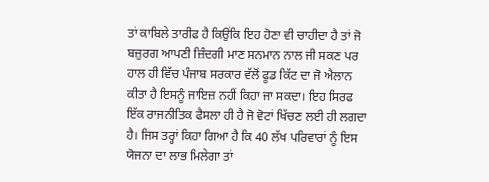ਤਾਂ ਕਾਬਿਲੇ ਤਾਰੀਫ ਹੈ ਕਿਉਂਕਿ ਇਹ ਹੋਣਾ ਵੀ ਚਾਹੀਦਾ ਹੈ ਤਾਂ ਜੋ ਬਜ਼ੁਰਗ ਆਪਣੀ ਜ਼ਿੰਦਗੀ ਮਾਣ ਸਨਮਾਨ ਨਾਲ ਜੀ ਸਕਣ ਪਰ ਹਾਲ ਹੀ ਵਿੱਚ ਪੰਜਾਬ ਸਰਕਾਰ ਵੱਲੋਂ ਫੂਡ ਕਿੱਟ ਦਾ ਜੋ ਐਲਾਨ ਕੀਤਾ ਹੈ ਇਸਨੂੰ ਜਾਇਜ਼ ਨਹੀਂ ਕਿਹਾ ਜਾ ਸਕਦਾ। ਇਹ ਸਿਰਫ ਇੱਕ ਰਾਜਨੀਤਿਕ ਫੈਸਲਾ ਹੀ ਹੈ ਜੋ ਵੋਟਾਂ ਖਿੱਚਣ ਲਈ ਹੀ ਲਗਦਾ ਹੈ। ਜਿਸ ਤਰ੍ਹਾਂ ਕਿਹਾ ਗਿਆ ਹੈ ਕਿ 40 ਲੱਖ ਪਰਿਵਾਰਾਂ ਨੂੰ ਇਸ ਯੋਜਨਾ ਦਾ ਲਾਭ ਮਿਲੇਗਾ ਤਾਂ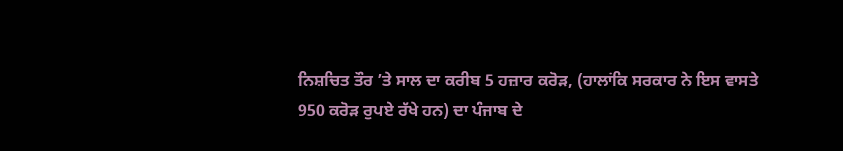ਨਿਸ਼ਚਿਤ ਤੌਰ ’ਤੇ ਸਾਲ ਦਾ ਕਰੀਬ 5 ਹਜ਼ਾਰ ਕਰੋੜ, (ਹਾਲਾਂਕਿ ਸਰਕਾਰ ਨੇ ਇਸ ਵਾਸਤੇ 950 ਕਰੋੜ ਰੁਪਏ ਰੱਖੇ ਹਨ) ਦਾ ਪੰਜਾਬ ਦੇ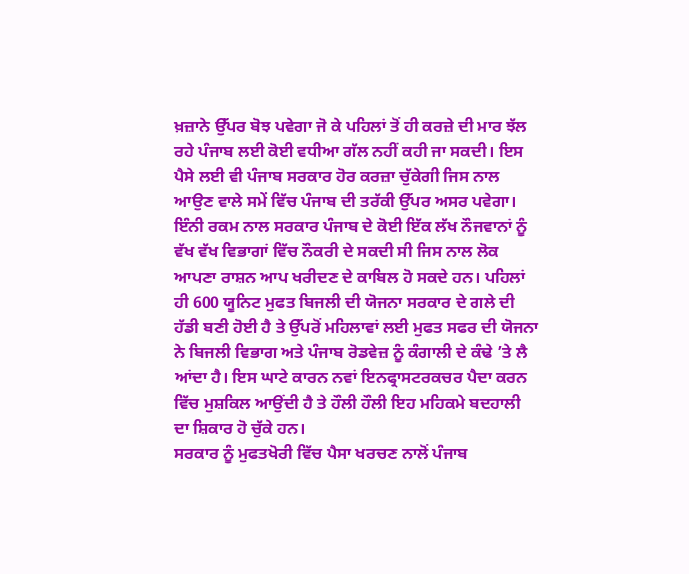ਖ਼ਜ਼ਾਨੇ ਉੱਪਰ ਬੋਝ ਪਵੇਗਾ ਜੋ ਕੇ ਪਹਿਲਾਂ ਤੋਂ ਹੀ ਕਰਜ਼ੇ ਦੀ ਮਾਰ ਝੱਲ ਰਹੇ ਪੰਜਾਬ ਲਈ ਕੋਈ ਵਧੀਆ ਗੱਲ ਨਹੀਂ ਕਹੀ ਜਾ ਸਕਦੀ। ਇਸ ਪੈਸੇ ਲਈ ਵੀ ਪੰਜਾਬ ਸਰਕਾਰ ਹੋਰ ਕਰਜ਼ਾ ਚੁੱਕੇਗੀ ਜਿਸ ਨਾਲ ਆਉਣ ਵਾਲੇ ਸਮੇਂ ਵਿੱਚ ਪੰਜਾਬ ਦੀ ਤਰੱਕੀ ਉੱਪਰ ਅਸਰ ਪਵੇਗਾ। ਇੰਨੀ ਰਕਮ ਨਾਲ ਸਰਕਾਰ ਪੰਜਾਬ ਦੇ ਕੋਈ ਇੱਕ ਲੱਖ ਨੌਜਵਾਨਾਂ ਨੂੰ ਵੱਖ ਵੱਖ ਵਿਭਾਗਾਂ ਵਿੱਚ ਨੌਕਰੀ ਦੇ ਸਕਦੀ ਸੀ ਜਿਸ ਨਾਲ ਲੋਕ ਆਪਣਾ ਰਾਸ਼ਨ ਆਪ ਖਰੀਦਣ ਦੇ ਕਾਬਿਲ ਹੋ ਸਕਦੇ ਹਨ। ਪਹਿਲਾਂ ਹੀ 600 ਯੂਨਿਟ ਮੁਫਤ ਬਿਜਲੀ ਦੀ ਯੋਜਨਾ ਸਰਕਾਰ ਦੇ ਗਲੇ ਦੀ ਹੱਡੀ ਬਣੀ ਹੋਈ ਹੈ ਤੇ ਉੱਪਰੋਂ ਮਹਿਲਾਵਾਂ ਲਈ ਮੁਫਤ ਸਫਰ ਦੀ ਯੋਜਨਾ ਨੇ ਬਿਜਲੀ ਵਿਭਾਗ ਅਤੇ ਪੰਜਾਬ ਰੋਡਵੇਜ਼ ਨੂੰ ਕੰਗਾਲੀ ਦੇ ਕੰਢੇ ’ਤੇ ਲੈ ਆਂਦਾ ਹੈ। ਇਸ ਘਾਟੇ ਕਾਰਨ ਨਵਾਂ ਇਨਫ੍ਰਾਸਟਰਕਚਰ ਪੈਦਾ ਕਰਨ ਵਿੱਚ ਮੁਸ਼ਕਿਲ ਆਉਂਦੀ ਹੈ ਤੇ ਹੌਲੀ ਹੌਲੀ ਇਹ ਮਹਿਕਮੇ ਬਦਹਾਲੀ ਦਾ ਸ਼ਿਕਾਰ ਹੋ ਚੁੱਕੇ ਹਨ।
ਸਰਕਾਰ ਨੂੰ ਮੁਫਤਖੋਰੀ ਵਿੱਚ ਪੈਸਾ ਖਰਚਣ ਨਾਲੋਂ ਪੰਜਾਬ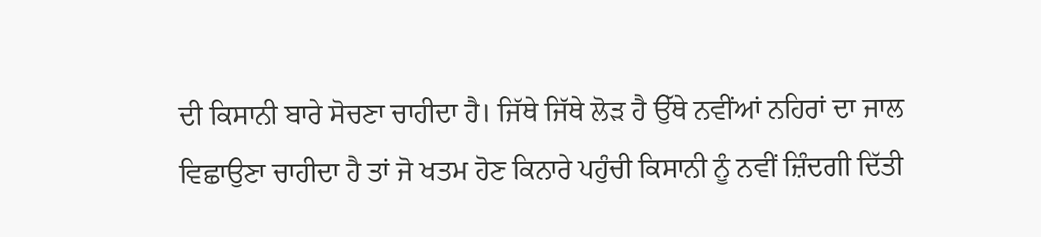ਦੀ ਕਿਸਾਨੀ ਬਾਰੇ ਸੋਚਣਾ ਚਾਹੀਦਾ ਹੈ। ਜਿੱਥੇ ਜਿੱਥੇ ਲੋੜ ਹੈ ਉੱਥੇ ਨਵੀਂਆਂ ਨਹਿਰਾਂ ਦਾ ਜਾਲ ਵਿਛਾਉਣਾ ਚਾਹੀਦਾ ਹੈ ਤਾਂ ਜੋ ਖਤਮ ਹੋਣ ਕਿਨਾਰੇ ਪਹੁੰਚੀ ਕਿਸਾਨੀ ਨੂੰ ਨਵੀਂ ਜ਼ਿੰਦਗੀ ਦਿੱਤੀ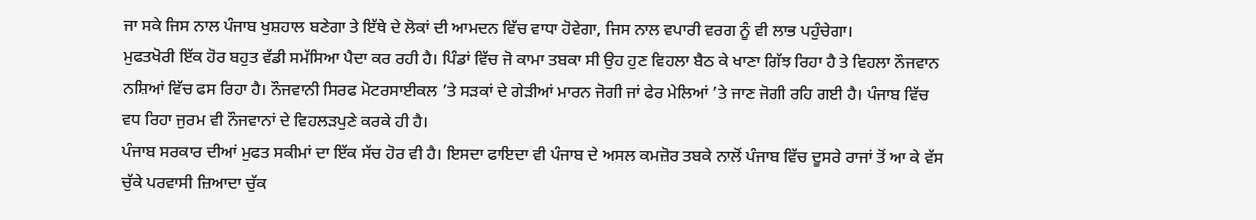ਜਾ ਸਕੇ ਜਿਸ ਨਾਲ ਪੰਜਾਬ ਖੁਸ਼ਹਾਲ ਬਣੇਗਾ ਤੇ ਇੱਥੇ ਦੇ ਲੋਕਾਂ ਦੀ ਆਮਦਨ ਵਿੱਚ ਵਾਧਾ ਹੋਵੇਗਾ, ਜਿਸ ਨਾਲ ਵਪਾਰੀ ਵਰਗ ਨੂੰ ਵੀ ਲਾਭ ਪਹੁੰਚੇਗਾ।
ਮੁਫਤਖੋਰੀ ਇੱਕ ਹੋਰ ਬਹੁਤ ਵੱਡੀ ਸਮੱਸਿਆ ਪੈਦਾ ਕਰ ਰਹੀ ਹੈ। ਪਿੰਡਾਂ ਵਿੱਚ ਜੋ ਕਾਮਾ ਤਬਕਾ ਸੀ ਉਹ ਹੁਣ ਵਿਹਲਾ ਬੈਠ ਕੇ ਖਾਣਾ ਗਿੱਝ ਰਿਹਾ ਹੈ ਤੇ ਵਿਹਲਾ ਨੌਜਵਾਨ ਨਸ਼ਿਆਂ ਵਿੱਚ ਫਸ ਰਿਹਾ ਹੈ। ਨੌਜਵਾਨੀ ਸਿਰਫ ਮੋਟਰਸਾਈਕਲ ’ਤੇ ਸੜਕਾਂ ਦੇ ਗੇੜੀਆਂ ਮਾਰਨ ਜੋਗੀ ਜਾਂ ਫੇਰ ਮੇਲਿਆਂ ’ਤੇ ਜਾਣ ਜੋਗੀ ਰਹਿ ਗਈ ਹੈ। ਪੰਜਾਬ ਵਿੱਚ ਵਧ ਰਿਹਾ ਜੁਰਮ ਵੀ ਨੌਜਵਾਨਾਂ ਦੇ ਵਿਹਲੜਪੁਣੇ ਕਰਕੇ ਹੀ ਹੈ।
ਪੰਜਾਬ ਸਰਕਾਰ ਦੀਆਂ ਮੁਫਤ ਸਕੀਮਾਂ ਦਾ ਇੱਕ ਸੱਚ ਹੋਰ ਵੀ ਹੈ। ਇਸਦਾ ਫਾਇਦਾ ਵੀ ਪੰਜਾਬ ਦੇ ਅਸਲ ਕਮਜ਼ੋਰ ਤਬਕੇ ਨਾਲੋਂ ਪੰਜਾਬ ਵਿੱਚ ਦੂਸਰੇ ਰਾਜਾਂ ਤੋਂ ਆ ਕੇ ਵੱਸ ਚੁੱਕੇ ਪਰਵਾਸੀ ਜ਼ਿਆਦਾ ਚੁੱਕ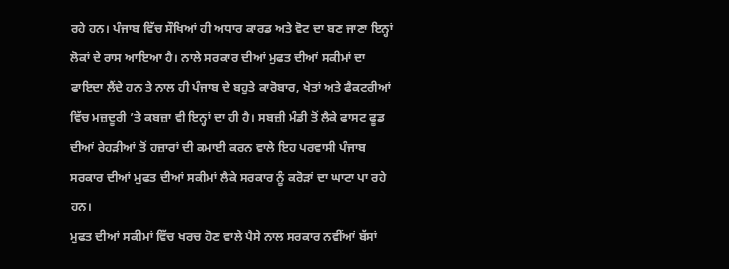ਰਹੇ ਹਨ। ਪੰਜਾਬ ਵਿੱਚ ਸੌਖਿਆਂ ਹੀ ਅਧਾਰ ਕਾਰਡ ਅਤੇ ਵੋਟ ਦਾ ਬਣ ਜਾਣਾ ਇਨ੍ਹਾਂ ਲੋਕਾਂ ਦੇ ਰਾਸ ਆਇਆ ਹੈ। ਨਾਲੇ ਸਰਕਾਰ ਦੀਆਂ ਮੁਫਤ ਦੀਆਂ ਸਕੀਮਾਂ ਦਾ ਫਾਇਦਾ ਲੈਂਦੇ ਹਨ ਤੇ ਨਾਲ ਹੀ ਪੰਜਾਬ ਦੇ ਬਹੁਤੇ ਕਾਰੋਬਾਰ, ਖੇਤਾਂ ਅਤੇ ਫੈਕਟਰੀਆਂ ਵਿੱਚ ਮਜ਼ਦੂਰੀ ’ਤੇ ਕਬਜ਼ਾ ਵੀ ਇਨ੍ਹਾਂ ਦਾ ਹੀ ਹੈ। ਸਬਜ਼ੀ ਮੰਡੀ ਤੋਂ ਲੈਕੇ ਫਾਸਟ ਫੂਡ ਦੀਆਂ ਰੇਹੜੀਆਂ ਤੋਂ ਹਜ਼ਾਰਾਂ ਦੀ ਕਮਾਈ ਕਰਨ ਵਾਲੇ ਇਹ ਪਰਵਾਸੀ ਪੰਜਾਬ ਸਰਕਾਰ ਦੀਆਂ ਮੁਫਤ ਦੀਆਂ ਸਕੀਮਾਂ ਲੈਕੇ ਸਰਕਾਰ ਨੂੰ ਕਰੋੜਾਂ ਦਾ ਘਾਟਾ ਪਾ ਰਹੇ ਹਨ।
ਮੁਫਤ ਦੀਆਂ ਸਕੀਮਾਂ ਵਿੱਚ ਖਰਚ ਹੋਣ ਵਾਲੇ ਪੈਸੇ ਨਾਲ ਸਰਕਾਰ ਨਵੀਂਆਂ ਬੱਸਾਂ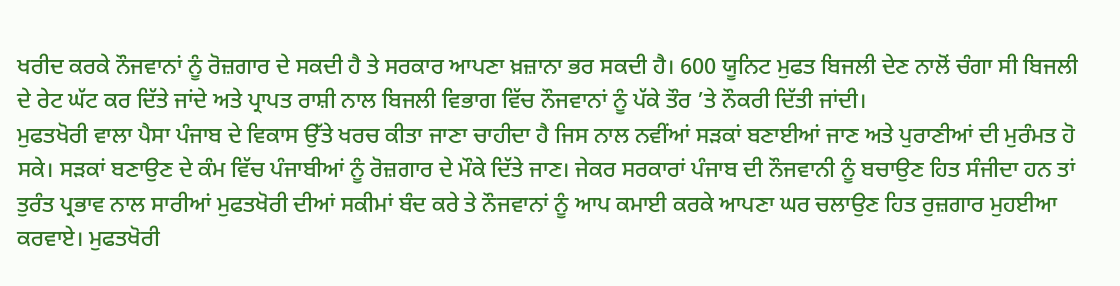ਖਰੀਦ ਕਰਕੇ ਨੌਜਵਾਨਾਂ ਨੂੰ ਰੋਜ਼ਗਾਰ ਦੇ ਸਕਦੀ ਹੈ ਤੇ ਸਰਕਾਰ ਆਪਣਾ ਖ਼ਜ਼ਾਨਾ ਭਰ ਸਕਦੀ ਹੈ। 600 ਯੂਨਿਟ ਮੁਫਤ ਬਿਜਲੀ ਦੇਣ ਨਾਲੋਂ ਚੰਗਾ ਸੀ ਬਿਜਲੀ ਦੇ ਰੇਟ ਘੱਟ ਕਰ ਦਿੱਤੇ ਜਾਂਦੇ ਅਤੇ ਪ੍ਰਾਪਤ ਰਾਸ਼ੀ ਨਾਲ ਬਿਜਲੀ ਵਿਭਾਗ ਵਿੱਚ ਨੌਜਵਾਨਾਂ ਨੂੰ ਪੱਕੇ ਤੌਰ ’ਤੇ ਨੌਕਰੀ ਦਿੱਤੀ ਜਾਂਦੀ।
ਮੁਫਤਖੋਰੀ ਵਾਲਾ ਪੈਸਾ ਪੰਜਾਬ ਦੇ ਵਿਕਾਸ ਉੱਤੇ ਖਰਚ ਕੀਤਾ ਜਾਣਾ ਚਾਹੀਦਾ ਹੈ ਜਿਸ ਨਾਲ ਨਵੀਂਆਂ ਸੜਕਾਂ ਬਣਾਈਆਂ ਜਾਣ ਅਤੇ ਪੁਰਾਣੀਆਂ ਦੀ ਮੁਰੰਮਤ ਹੋ ਸਕੇ। ਸੜਕਾਂ ਬਣਾਉਣ ਦੇ ਕੰਮ ਵਿੱਚ ਪੰਜਾਬੀਆਂ ਨੂੰ ਰੋਜ਼ਗਾਰ ਦੇ ਮੌਕੇ ਦਿੱਤੇ ਜਾਣ। ਜੇਕਰ ਸਰਕਾਰਾਂ ਪੰਜਾਬ ਦੀ ਨੌਜਵਾਨੀ ਨੂੰ ਬਚਾਉਣ ਹਿਤ ਸੰਜੀਦਾ ਹਨ ਤਾਂ ਤੁਰੰਤ ਪ੍ਰਭਾਵ ਨਾਲ ਸਾਰੀਆਂ ਮੁਫਤਖੋਰੀ ਦੀਆਂ ਸਕੀਮਾਂ ਬੰਦ ਕਰੇ ਤੇ ਨੌਜਵਾਨਾਂ ਨੂੰ ਆਪ ਕਮਾਈ ਕਰਕੇ ਆਪਣਾ ਘਰ ਚਲਾਉਣ ਹਿਤ ਰੁਜ਼ਗਾਰ ਮੁਹਈਆ ਕਰਵਾਏ। ਮੁਫਤਖੋਰੀ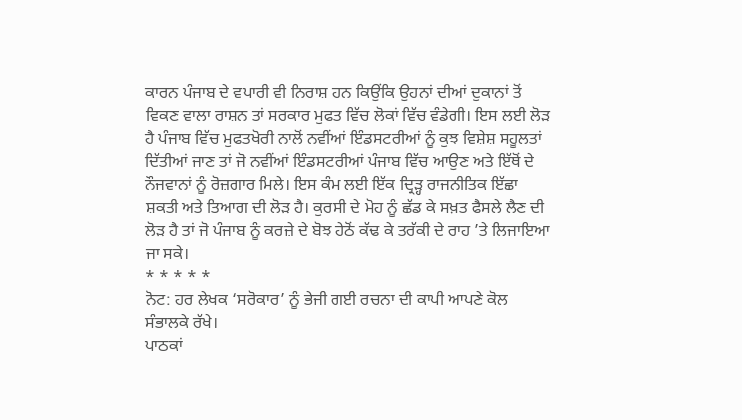ਕਾਰਨ ਪੰਜਾਬ ਦੇ ਵਪਾਰੀ ਵੀ ਨਿਰਾਸ਼ ਹਨ ਕਿਉਂਕਿ ਉਹਨਾਂ ਦੀਆਂ ਦੁਕਾਨਾਂ ਤੋਂ ਵਿਕਣ ਵਾਲਾ ਰਾਸ਼ਨ ਤਾਂ ਸਰਕਾਰ ਮੁਫਤ ਵਿੱਚ ਲੋਕਾਂ ਵਿੱਚ ਵੰਡੇਗੀ। ਇਸ ਲਈ ਲੋੜ ਹੈ ਪੰਜਾਬ ਵਿੱਚ ਮੁਫਤਖੋਰੀ ਨਾਲੋਂ ਨਵੀਂਆਂ ਇੰਡਸਟਰੀਆਂ ਨੂੰ ਕੁਝ ਵਿਸ਼ੇਸ਼ ਸਹੂਲਤਾਂ ਦਿੱਤੀਆਂ ਜਾਣ ਤਾਂ ਜੋ ਨਵੀਂਆਂ ਇੰਡਸਟਰੀਆਂ ਪੰਜਾਬ ਵਿੱਚ ਆਉਣ ਅਤੇ ਇੱਥੋਂ ਦੇ ਨੌਜਵਾਨਾਂ ਨੂੰ ਰੋਜ਼ਗਾਰ ਮਿਲੇ। ਇਸ ਕੰਮ ਲਈ ਇੱਕ ਦ੍ਰਿੜ੍ਹ ਰਾਜਨੀਤਿਕ ਇੱਛਾ ਸ਼ਕਤੀ ਅਤੇ ਤਿਆਗ ਦੀ ਲੋੜ ਹੈ। ਕੁਰਸੀ ਦੇ ਮੋਹ ਨੂੰ ਛੱਡ ਕੇ ਸਖ਼ਤ ਫੈਸਲੇ ਲੈਣ ਦੀ ਲੋੜ ਹੈ ਤਾਂ ਜੋ ਪੰਜਾਬ ਨੂੰ ਕਰਜ਼ੇ ਦੇ ਬੋਝ ਹੇਠੋਂ ਕੱਢ ਕੇ ਤਰੱਕੀ ਦੇ ਰਾਹ ’ਤੇ ਲਿਜਾਇਆ ਜਾ ਸਕੇ।
* * * * *
ਨੋਟ: ਹਰ ਲੇਖਕ ‘ਸਰੋਕਾਰ’ ਨੂੰ ਭੇਜੀ ਗਈ ਰਚਨਾ ਦੀ ਕਾਪੀ ਆਪਣੇ ਕੋਲ ਸੰਭਾਲਕੇ ਰੱਖੇ।
ਪਾਠਕਾਂ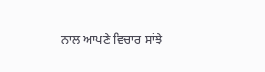ਨਾਲ ਆਪਣੇ ਵਿਚਾਰ ਸਾਂਝੇ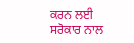ਕਰਨ ਲਈ ਸਰੋਕਾਰ ਨਾਲ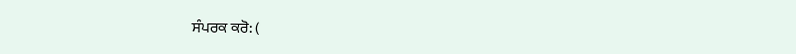ਸੰਪਰਕ ਕਰੋ: (